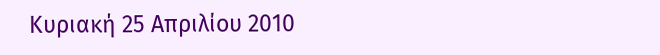Κυριακή 25 Απριλίου 2010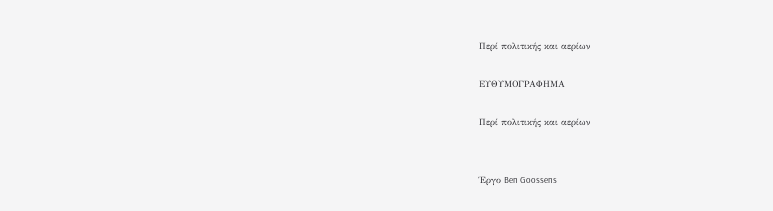Περί πολιτικής και αερίων

ΕΥΘΥΜΟΓΡΑΦΗΜΑ

Περί πολιτικής και αερίων


Έργο Ben Goossens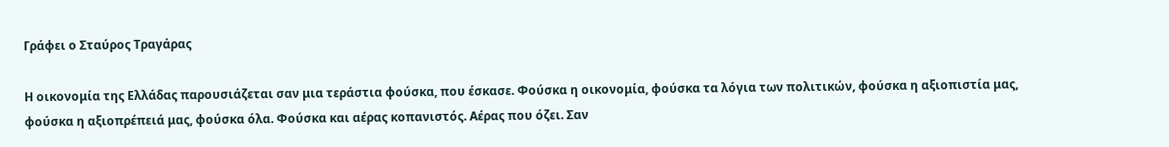Γράφει ο Σταύρος Τραγάρας

Η οικονομία της Ελλάδας παρουσιάζεται σαν μια τεράστια φούσκα, που έσκασε. Φούσκα η οικονομία, φούσκα τα λόγια των πολιτικών, φούσκα η αξιοπιστία μας, φούσκα η αξιοπρέπειά μας, φούσκα όλα. Φούσκα και αέρας κοπανιστός. Αέρας που όζει. Σαν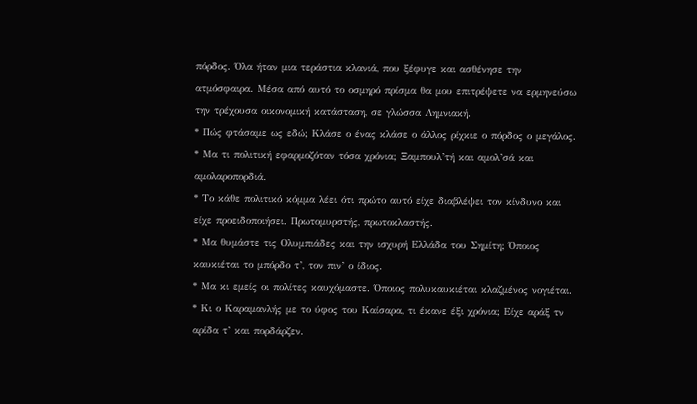πόρδος. Όλα ήταν μια τεράστια κλανιά, που ξέφυγε και ασθένησε την ατμόσφαιρα. Μέσα από αυτό το οσμηρό πρίσμα θα μου επιτρέψετε να ερμηνεύσω την τρέχουσα οικονομική κατάσταση, σε γλώσσα Λημνιακή.
* Πώς φτάσαμε ως εδώ; Κλάσε ο ένας κλάσε ο άλλος ρίχκιε ο πόρδος ο μεγάλος.
* Μα τι πολιτική εφαρμοζόταν τόσα χρόνια; Ξαμπουλ’τή και αμολ’σά και αμολαροπορδιά.
* Το κάθε πολιτικό κόμμα λέει ότι πρώτο αυτό είχε διαβλέψει τον κίνδυνο και είχε προειδοποιήσει. Πρωτομυρστής, πρωτοκλαστής.
* Μα θυμάστε τις Ολυμπιάδες και την ισχυρή Ελλάδα του Σημίτη; Όποιος καυκιέται το μπόρδο τ’, τον πιν’ ο ίδιος.
* Μα κι εμείς οι πολίτες καυχόμαστε. Όποιος πολυκαυκιέται κλαζμένος νογιέται.
* Κι ο Καραμανλής με το ύφος του Καίσαρα, τι έκανε έξι χρόνια; Είχε αράξ τν αρίδα τ’ και πορδάρζεν.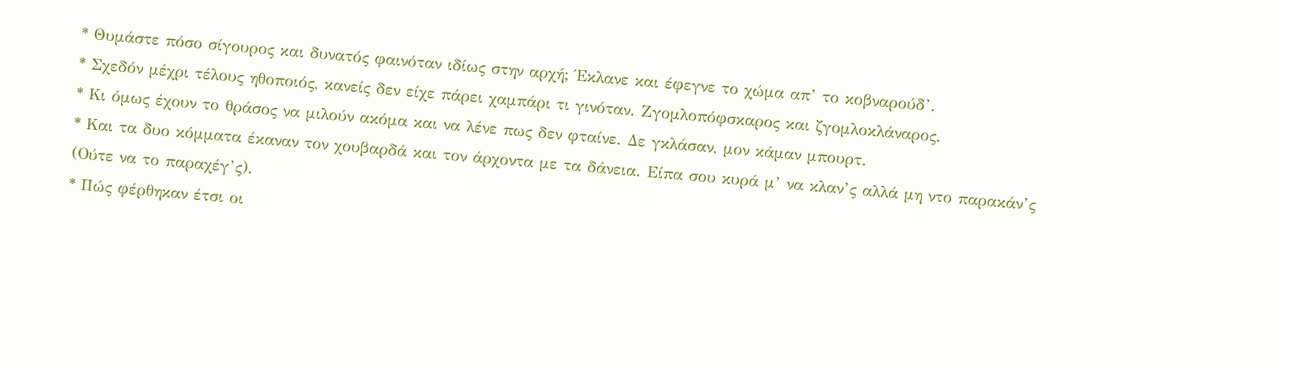* Θυμάστε πόσο σίγουρος και δυνατός φαινόταν ιδίως στην αρχή; Έκλανε και έφεγνε το χώμα απ’ το κοβναρούδ’.
* Σχεδόν μέχρι τέλους ηθοποιός, κανείς δεν είχε πάρει χαμπάρι τι γινόταν. Ζγομλοπόφσκαρος και ζγομλοκλάναρος.
* Κι όμως έχουν το θράσος να μιλούν ακόμα και να λένε πως δεν φταίνε. Δε γκλάσαν, μον κάμαν μπουρτ.
* Και τα δυο κόμματα έκαναν τον χουβαρδά και τον άρχοντα με τα δάνεια. Είπα σου κυρά μ’ να κλαν’ς αλλά μη ντο παρακάν’ς (Ούτε να το παραχέγ’ς).
* Πώς φέρθηκαν έτσι οι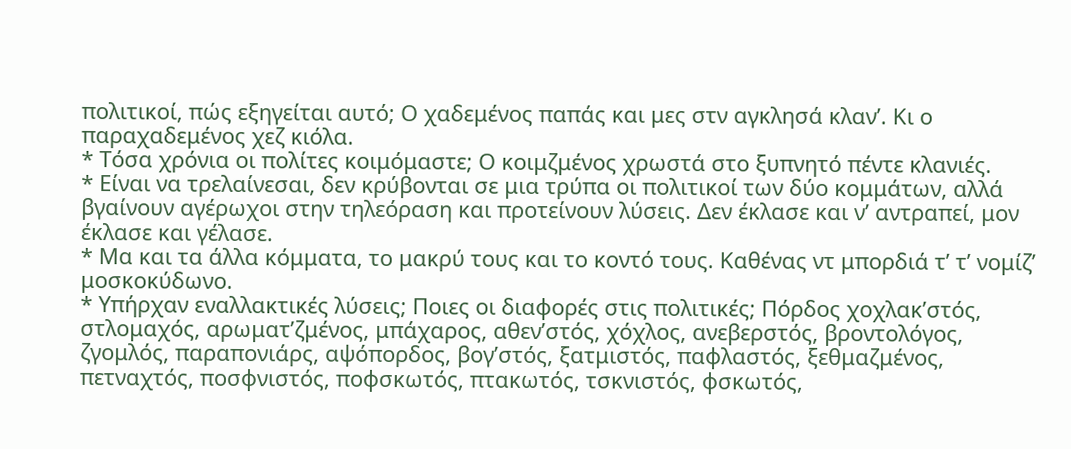πολιτικοί, πώς εξηγείται αυτό; Ο χαδεμένος παπάς και μες στν αγκλησά κλαν’. Κι ο παραχαδεμένος χεζ κιόλα.
* Τόσα χρόνια οι πολίτες κοιμόμαστε; Ο κοιμζμένος χρωστά στο ξυπνητό πέντε κλανιές.
* Είναι να τρελαίνεσαι, δεν κρύβονται σε μια τρύπα οι πολιτικοί των δύο κομμάτων, αλλά βγαίνουν αγέρωχοι στην τηλεόραση και προτείνουν λύσεις. Δεν έκλασε και ν’ αντραπεί, μον έκλασε και γέλασε.
* Μα και τα άλλα κόμματα, το μακρύ τους και το κοντό τους. Καθένας ντ μπορδιά τ’ τ’ νομίζ’ μοσκοκύδωνο.
* Υπήρχαν εναλλακτικές λύσεις; Ποιες οι διαφορές στις πολιτικές; Πόρδος χοχλακ’στός, στλομαχός, αρωματ’ζμένος, μπάχαρος, αθεν’στός, χόχλος, ανεβερστός, βροντολόγος, ζγομλός, παραπονιάρς, αψόπορδος, βογ’στός, ξατμιστός, παφλαστός, ξεθμαζμένος, πετναχτός, ποσφνιστός, ποφσκωτός, πτακωτός, τσκνιστός, φσκωτός,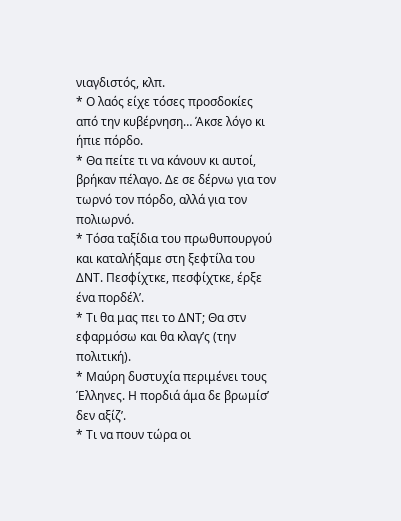νιαγδιστός, κλπ.
* Ο λαός είχε τόσες προσδοκίες από την κυβέρνηση… Άκσε λόγο κι ήπιε πόρδο.
* Θα πείτε τι να κάνουν κι αυτοί, βρήκαν πέλαγο. Δε σε δέρνω για τον τωρνό τον πόρδο, αλλά για τον πολιωρνό.
* Τόσα ταξίδια του πρωθυπουργού και καταλήξαμε στη ξεφτίλα του ΔΝΤ. Πεσφίχτκε, πεσφίχτκε, έρξε ένα πορδέλ’.
* Τι θα μας πει το ΔΝΤ; Θα στν εφαρμόσω και θα κλαγ’ς (την πολιτική).
* Μαύρη δυστυχία περιμένει τους Έλληνες. Η πορδιά άμα δε βρωμίσ’ δεν αξίζ’.
* Τι να πουν τώρα οι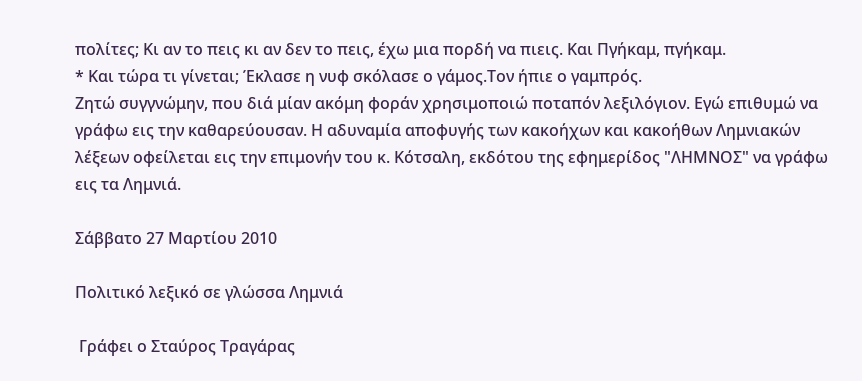πολίτες; Κι αν το πεις κι αν δεν το πεις, έχω μια πορδή να πιεις. Και Πγήκαμ, πγήκαμ.
* Και τώρα τι γίνεται; Έκλασε η νυφ σκόλασε ο γάμος.Τον ήπιε ο γαμπρός.
Ζητώ συγγνώμην, που διά μίαν ακόμη φοράν χρησιμοποιώ ποταπόν λεξιλόγιον. Εγώ επιθυμώ να γράφω εις την καθαρεύουσαν. Η αδυναμία αποφυγής των κακοήχων και κακοήθων Λημνιακών λέξεων οφείλεται εις την επιμονήν του κ. Κότσαλη, εκδότου της εφημερίδος "ΛΗΜΝΟΣ" να γράφω εις τα Λημνιά.

Σάββατο 27 Μαρτίου 2010

Πολιτικό λεξικό σε γλώσσα Λημνιά

 Γράφει ο Σταύρος Τραγάρας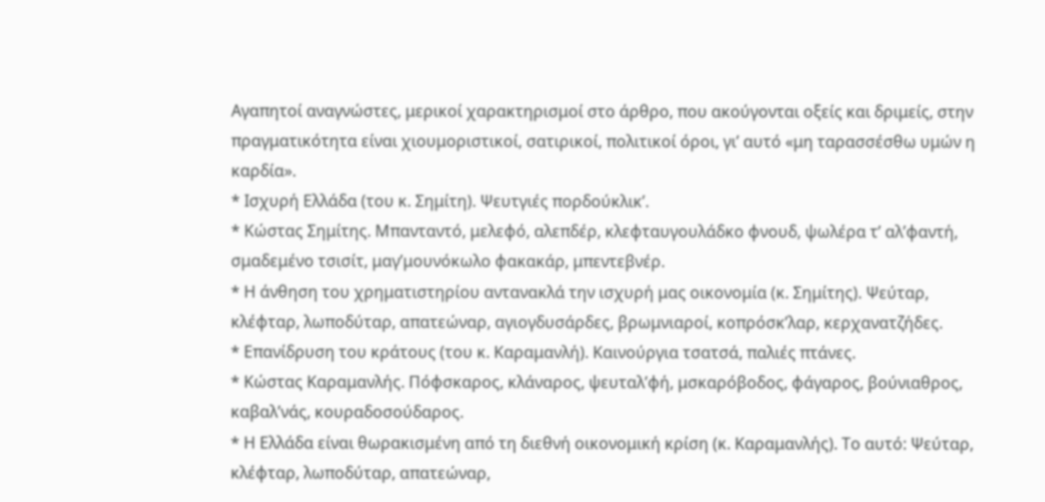Αγαπητοί αναγνώστες, μερικοί χαρακτηρισμοί στο άρθρο, που ακούγονται οξείς και δριμείς, στην πραγματικότητα είναι χιουμοριστικοί, σατιρικοί, πολιτικοί όροι, γι’ αυτό «μη ταρασσέσθω υμών η καρδία».
* Ισχυρή Ελλάδα (του κ. Σημίτη). Ψευτγιές πορδούκλικ’.
* Κώστας Σημίτης. Μπανταντό, μελεφό, αλεπδέρ, κλεφταυγουλάδκο φνουδ, ψωλέρα τ’ αλ’φαντή, σμαδεμένο τσισίτ, μαγ’μουνόκωλο φακακάρ, μπεντεβνέρ.
* Η άνθηση του χρηματιστηρίου αντανακλά την ισχυρή μας οικονομία (κ. Σημίτης). Ψεύταρ, κλέφταρ, λωποδύταρ, απατεώναρ, αγιογδυσάρδες, βρωμνιαροί, κοπρόσκ’λαρ, κερχανατζήδες.
* Επανίδρυση του κράτους (του κ. Καραμανλή). Καινούργια τσατσά, παλιές πτάνες.
* Κώστας Καραμανλής. Πόφσκαρος, κλάναρος, ψευταλ’φή, μσκαρόβοδος, φάγαρος, βούνιαθρος, καβαλ’νάς, κουραδοσούδαρος.
* Η Ελλάδα είναι θωρακισμένη από τη διεθνή οικονομική κρίση (κ. Καραμανλής). Το αυτό: Ψεύταρ, κλέφταρ, λωποδύταρ, απατεώναρ,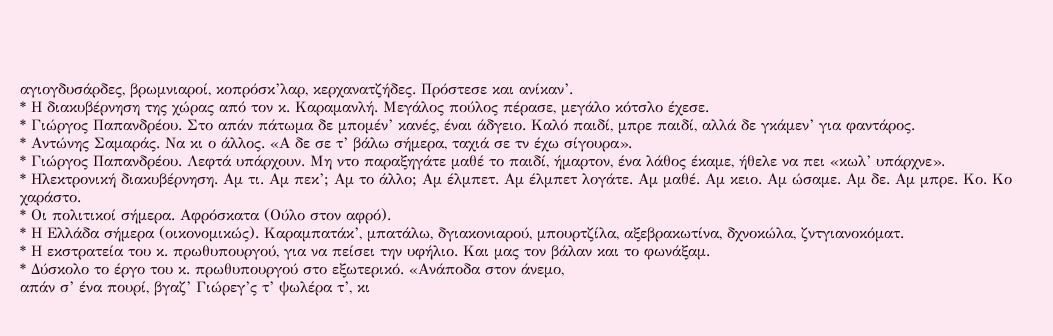αγιογδυσάρδες, βρωμνιαροί, κοπρόσκ’λαρ, κερχανατζήδες. Πρόστεσε και ανίκαν’.
* Η διακυβέρνηση της χώρας από τον κ. Καραμανλή. Μεγάλος πούλος πέρασε, μεγάλο κότσλο έχεσε.
* Γιώργος Παπανδρέου. Στο απάν πάτωμα δε μπομέν’ κανές, έναι άδγειο. Καλό παιδί, μπρε παιδί, αλλά δε γκάμεν’ για φαντάρος.
* Αντώνης Σαμαράς. Να κι ο άλλος. «Α δε σε τ’ βάλω σήμερα, ταχιά σε τν έχω σίγουρα».
* Γιώργος Παπανδρέου. Λεφτά υπάρχουν. Μη ντο παραξηγάτε μαθέ το παιδί, ήμαρτον, ένα λάθος έκαμε, ήθελε να πει «κωλ’ υπάρχνε».
* Ηλεκτρονική διακυβέρνηση. Αμ τι. Αμ πεκ’; Αμ το άλλο; Αμ έλμπετ. Αμ έλμπετ λογάτε. Αμ μαθέ. Αμ κειο. Αμ ώσαμε. Αμ δε. Αμ μπρε. Κο. Κο χαράστο.
* Οι πολιτικοί σήμερα. Αφρόσκατα (Ούλο στον αφρό).
* Η Ελλάδα σήμερα (οικονομικώς). Καραμπατάκ’, μπατάλω, δγιακονιαρού, μπουρτζίλα, αξεβρακωτίνα, δχνοκώλα, ζντγιανοκόματ.
* Η εκστρατεία του κ. πρωθυπουργού, για να πείσει την υφήλιο. Και μας τον βάλαν και το φωνάξαμ.
* Δύσκολο το έργο του κ. πρωθυπουργού στο εξωτερικό. «Ανάποδα στον άνεμο,
απάν σ’ ένα πουρί, βγαζ’ Γιώρεγ’ς τ’ ψωλέρα τ’, κι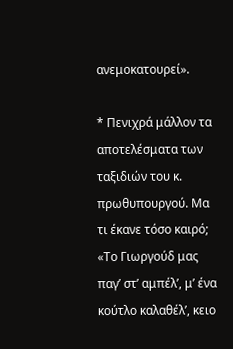ανεμοκατουρεί».

* Πενιχρά μάλλον τα αποτελέσματα των ταξιδιών του κ. πρωθυπουργού. Μα τι έκανε τόσο καιρό; «Το Γιωργούδ μας παγ’ στ’ αμπέλ’, μ’ ένα κούτλο καλαθέλ’, κειο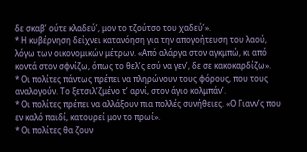δε σκαβ’ ούτε κλαδεύ’, μον το τζούτσο του χαδεύ’».
* Η κυβέρνηση δείχνει κατανόηση για την απογοήτευση του λαού, λόγω των οικονομικών μέτρων. «Από αλάργα στον αγκμπώ, κι από κοντά στον σφνίζω, όπως το θελ’ς εσύ να γεν’, δε σε κακοκαρδίζω».
* Οι πολίτες πάντως πρέπει να πληρώνουν τους φόρους, που τους αναλογούν. Το ξετσιλ’ζμένο τ’ αρνί, στον άγιο κολμπάν’.
* Οι πολίτες πρέπει να αλλάξουν πια πολλές συνήθειες. «Ο Γιανν’ς που εν καλό παιδί, κατουρεί μον το πρωί».
* Οι πολίτες θα ζουν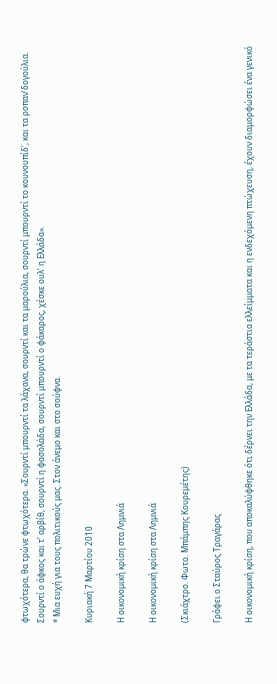φτωχότερα, θα τρώνε φτωχότερα. «Σουρντί μπουρντί τα λάχανα, σουρντί και τα μαρούλια, σουρντί μπουρντί το κουνουπίδ’, και τα ροπαν’δογούλια. Σουρντί ο άφκος και τ’ αρβίθ, σουρντί η φασολάδα, σουρντί μπουρντί ο φάκαρος, χέσκε ουλ’ η Ελλάδα».
* Μια ευχή για τους πολιτικούς μας. Στον άνεμο και στο σούφνα.

Κυριακή 7 Μαρτίου 2010

Η οικονομική κρίση στα Λημνιά

Η οικονομική κρίση στα Λημνιά

(Σκιάχτρο. Φωτο. Μπάμπης Κουρεμέτης)

Γράφει ο Σταύρος Τραγάρας

Η οικονομική κρίση, που αποκαλύφθηκε ότι δέρνει την Ελλάδα, με τα τεράστια ελλείμματα και η ενδεχόμενη πτώχευση, έχουν διαμορφώσει ένα γενικό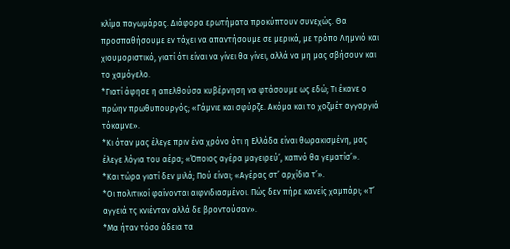κλίμα παγωμάρας. Διάφορα ερωτήματα προκύπτουν συνεχώς. Θα προσπαθήσουμε εν τάχει να απαντήσουμε σε μερικά, με τρόπο Λημνιό και χιουμοριστικό, γιατί ότι είναι να γίνει θα γίνει, αλλά να μη μας σβήσουν και το χαμόγελο.
*Γιατί άφησε η απελθούσα κυβέρνηση να φτάσουμε ως εδώ; Τι έκανε ο πρώην πρωθυπουργός; «Γάμνιε και σφύρζε. Ακόμα και το χοζμέτ αγγαργιά τόκαμνε».
*Κι όταν μας έλεγε πριν ένα χρόνο ότι η Ελλάδα είναι θωρακισμένη, μας έλεγε λόγια του αέρα; «Όποιος αγέρα μαγειρεύ’, καπνό θα γεματίσ’».
*Και τώρα γιατί δεν μιλά; Πού είναι; «Αγέρας στ’ αρχίδια τ’».
*Οι πολιτικοί φαίνονται αιφνιδιασμένοι. Πώς δεν πήρε κανείς χαμπάρι; «Τ’ αγγειά τς κνιένταν αλλά δε βροντούσαν».
*Μα ήταν τόσο άδεια τα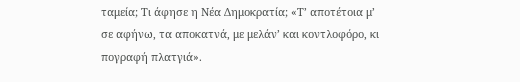ταμεία; Τι άφησε η Νέα Δημοκρατία; «Τ’ αποτέτοια μ’ σε αφήνω, τα αποκατνά, με μελάν’ και κοντλοφόρο, κι πογραφή πλατγιά».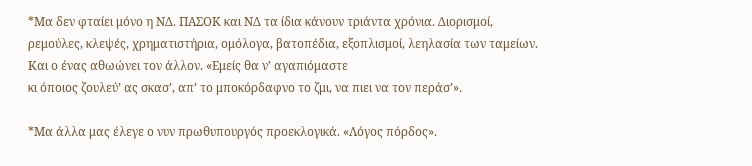*Μα δεν φταίει μόνο η ΝΔ. ΠΑΣΟΚ και ΝΔ τα ίδια κάνουν τριάντα χρόνια. Διορισμοί, ρεμούλες, κλεψές, χρηματιστήρια, ομόλογα, βατοπέδια, εξοπλισμοί, λεηλασία των ταμείων. Και ο ένας αθωώνει τον άλλον. «Εμείς θα ν’ αγαπιόμαστε
κι όποιος ζουλεύ’ ας σκασ’, απ’ το μποκόρδαφνο το ζμι, να πιει να τον περάσ’».

*Μα άλλα μας έλεγε ο νυν πρωθυπουργός προεκλογικά. «Λόγος πόρδος».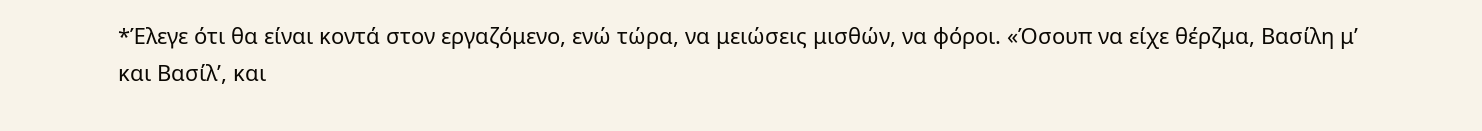*Έλεγε ότι θα είναι κοντά στον εργαζόμενο, ενώ τώρα, να μειώσεις μισθών, να φόροι. «Όσουπ να είχε θέρζμα, Βασίλη μ’ και Βασίλ’, και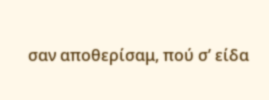σαν αποθερίσαμ, πού σ’ είδα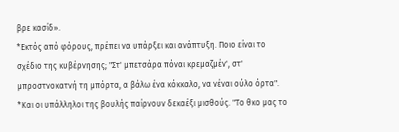βρε κασίδ».
*Εκτός από φόρους, πρέπει να υπάρξει και ανάπτυξη. Ποιο είναι το σχέδιο της κυβέρνησης; "Στ' μπετσάρα πόναι κρεμαζμέν', στ' μπροστνοκατνή τη μπόρτα, α βάλω ένα κόκκαλο, να νέναι ούλο όρτα".
*Και οι υπάλληλοι της βουλής παίρνουν δεκαέξι μισθούς. "Το θκο μας το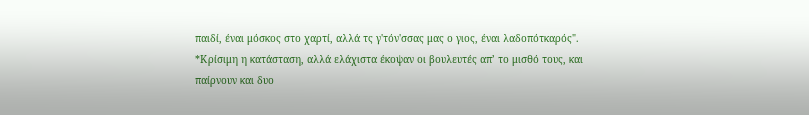παιδί, έναι μόσκος στο χαρτί, αλλά τς γ'τόν'σσας μας ο γιος, έναι λαδοπότκαρός".
*Κρίσιμη η κατάσταση, αλλά ελάχιστα έκοψαν οι βουλευτές απ’ το μισθό τους, και παίρνουν και δυο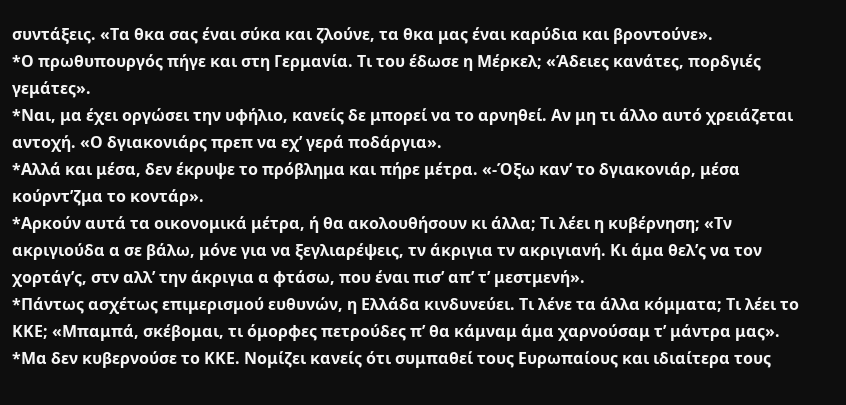συντάξεις. «Τα θκα σας έναι σύκα και ζλούνε, τα θκα μας έναι καρύδια και βροντούνε».
*Ο πρωθυπουργός πήγε και στη Γερμανία. Τι του έδωσε η Μέρκελ; «Άδειες κανάτες, πορδγιές γεμάτες».
*Ναι, μα έχει οργώσει την υφήλιο, κανείς δε μπορεί να το αρνηθεί. Αν μη τι άλλο αυτό χρειάζεται αντοχή. «Ο δγιακονιάρς πρεπ να εχ’ γερά ποδάργια».
*Αλλά και μέσα, δεν έκρυψε το πρόβλημα και πήρε μέτρα. «-Όξω καν’ το δγιακονιάρ, μέσα κούρντ’ζμα το κοντάρ».
*Αρκούν αυτά τα οικονομικά μέτρα, ή θα ακολουθήσουν κι άλλα; Τι λέει η κυβέρνηση; «Τν ακριγιούδα α σε βάλω, μόνε για να ξεγλιαρέψεις, τν άκριγια τν ακριγιανή. Κι άμα θελ’ς να τον χορτάγ’ς, στν αλλ’ την άκριγια α φτάσω, που έναι πισ’ απ’ τ’ μεστμενή».
*Πάντως ασχέτως επιμερισμού ευθυνών, η Ελλάδα κινδυνεύει. Τι λένε τα άλλα κόμματα; Τι λέει το ΚΚΕ; «Μπαμπά, σκέβομαι, τι όμορφες πετρούδες π’ θα κάμναμ άμα χαρνούσαμ τ’ μάντρα μας».
*Μα δεν κυβερνούσε το ΚΚΕ. Νομίζει κανείς ότι συμπαθεί τους Ευρωπαίους και ιδιαίτερα τους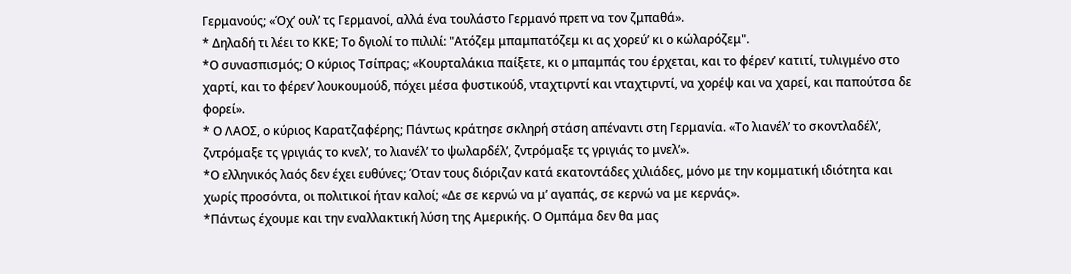Γερμανούς; «Όχ’ ουλ’ τς Γερμανοί, αλλά ένα τουλάστο Γερμανό πρεπ να τον ζμπαθά».
* Δηλαδή τι λέει το ΚΚΕ; Το δγιολί το πιλιλί: "Ατόζεμ μπαμπατόζεμ κι ας χορεύ’ κι ο κώλαρόζεμ".
*Ο συνασπισμός; Ο κύριος Τσίπρας; «Κουρταλάκια παίξετε, κι ο μπαμπάς του έρχεται, και το φέρεν’ κατιτί, τυλιγμένο στο χαρτί, και το φέρεν’ λουκουμούδ, πόχει μέσα φυστικούδ, νταχτιρντί και νταχτιρντί, να χορέψ και να χαρεί, και παπούτσα δε φορεί».
* Ο ΛΑΟΣ, ο κύριος Καρατζαφέρης; Πάντως κράτησε σκληρή στάση απέναντι στη Γερμανία. «Το λιανέλ’ το σκοντλαδέλ’, ζντρόμαξε τς γριγιάς το κνελ’, το λιανέλ’ το ψωλαρδέλ’, ζντρόμαξε τς γριγιάς το μνελ’».
*Ο ελληνικός λαός δεν έχει ευθύνες; Όταν τους διόριζαν κατά εκατοντάδες χιλιάδες, μόνο με την κομματική ιδιότητα και χωρίς προσόντα, οι πολιτικοί ήταν καλοί; «Δε σε κερνώ να μ’ αγαπάς, σε κερνώ να με κερνάς».
*Πάντως έχουμε και την εναλλακτική λύση της Αμερικής. Ο Ομπάμα δεν θα μας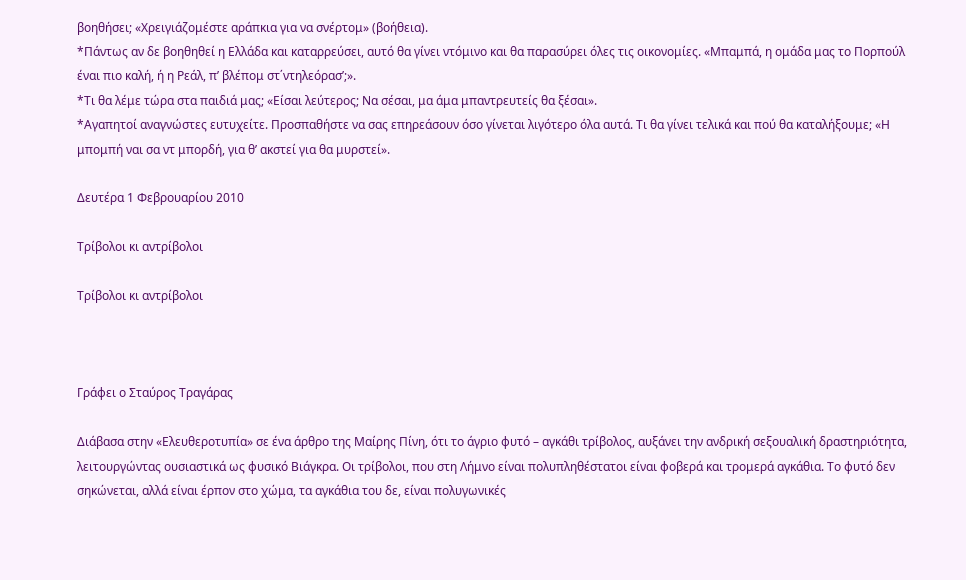βοηθήσει; «Χρειγιάζομέστε αράπκια για να σνέρτομ» (βοήθεια).
*Πάντως αν δε βοηθηθεί η Ελλάδα και καταρρεύσει, αυτό θα γίνει ντόμινο και θα παρασύρει όλες τις οικονομίες. «Μπαμπά, η ομάδα μας το Πορπούλ έναι πιο καλή, ή η Ρεάλ, π’ βλέπομ στ΄ντηλεόρασ’;».
*Τι θα λέμε τώρα στα παιδιά μας; «Είσαι λεύτερος; Να σέσαι, μα άμα μπαντρευτείς θα ξέσαι».
*Αγαπητοί αναγνώστες ευτυχείτε. Προσπαθήστε να σας επηρεάσουν όσο γίνεται λιγότερο όλα αυτά. Τι θα γίνει τελικά και πού θα καταλήξουμε; «Η μπομπή ναι σα ντ μπορδή, για θ’ ακστεί για θα μυρστεί».

Δευτέρα 1 Φεβρουαρίου 2010

Τρίβολοι κι αντρίβολοι

Τρίβολοι κι αντρίβολοι



Γράφει ο Σταύρος Τραγάρας

Διάβασα στην «Ελευθεροτυπία» σε ένα άρθρο της Μαίρης Πίνη, ότι το άγριο φυτό – αγκάθι τρίβολος, αυξάνει την ανδρική σεξουαλική δραστηριότητα, λειτουργώντας ουσιαστικά ως φυσικό Βιάγκρα. Οι τρίβολοι, που στη Λήμνο είναι πολυπληθέστατοι είναι φοβερά και τρομερά αγκάθια. Το φυτό δεν σηκώνεται, αλλά είναι έρπον στο χώμα, τα αγκάθια του δε, είναι πολυγωνικές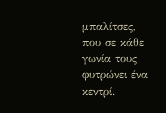μπαλίτσες, που σε κάθε γωνία τους φυτρώνει ένα κεντρί.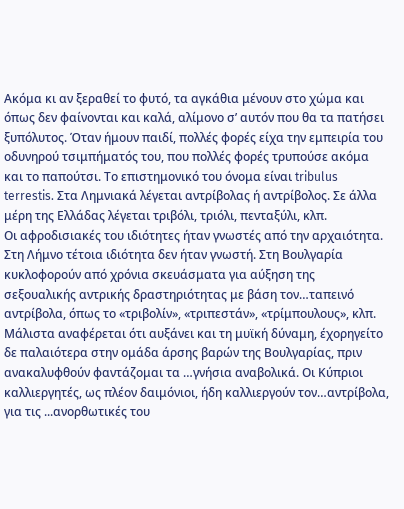Ακόμα κι αν ξεραθεί το φυτό, τα αγκάθια μένουν στο χώμα και όπως δεν φαίνονται και καλά, αλίμονο σ’ αυτόν που θα τα πατήσει ξυπόλυτος. Όταν ήμουν παιδί, πολλές φορές είχα την εμπειρία του οδυνηρού τσιμπήματός του, που πολλές φορές τρυπούσε ακόμα και το παπούτσι. Το επιστημονικό του όνομα είναι tribulus terrestis. Στα Λημνιακά λέγεται αντρίβολας ή αντρίβολος. Σε άλλα μέρη της Ελλάδας λέγεται τριβόλι, τριόλι, πενταξύλι, κλπ.
Οι αφροδισιακές του ιδιότητες ήταν γνωστές από την αρχαιότητα. Στη Λήμνο τέτοια ιδιότητα δεν ήταν γνωστή. Στη Βουλγαρία κυκλοφορούν από χρόνια σκευάσματα για αύξηση της σεξουαλικής αντρικής δραστηριότητας με βάση τον…ταπεινό αντρίβολα, όπως το «τριβολίν», «τριπεστάν», «τρίμπουλους», κλπ. Μάλιστα αναφέρεται ότι αυξάνει και τη μυϊκή δύναμη, έχορηγείτο δε παλαιότερα στην ομάδα άρσης βαρών της Βουλγαρίας, πριν ανακαλυφθούν φαντάζομαι τα …γνήσια αναβολικά. Οι Κύπριοι καλλιεργητές, ως πλέον δαιμόνιοι, ήδη καλλιεργούν τον…αντρίβολα, για τις ...ανορθωτικές του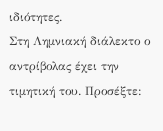ιδιότητες.
Στη Λημνιακή διάλεκτο ο αντρίβολας έχει την τιμητική του. Προσέξτε: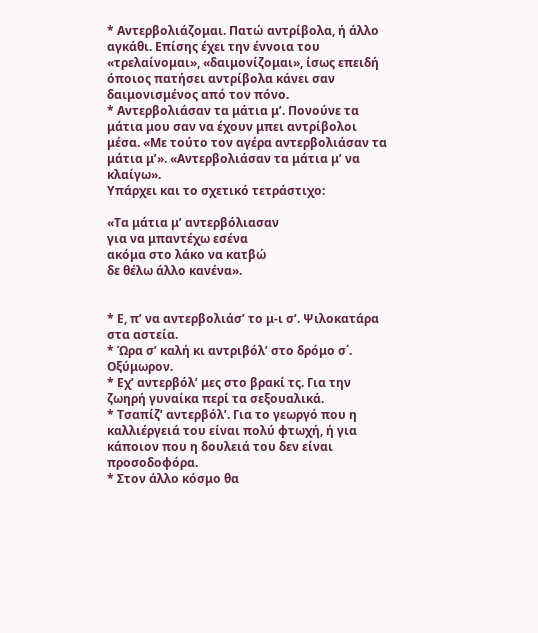* Αντερβολιάζομαι. Πατώ αντρίβολα, ή άλλο αγκάθι. Επίσης έχει την έννοια του «τρελαίνομαι», «δαιμονίζομαι», ίσως επειδή όποιος πατήσει αντρίβολα κάνει σαν δαιμονισμένος από τον πόνο.
* Αντερβολιάσαν τα μάτια μ’. Πονούνε τα μάτια μου σαν να έχουν μπει αντρίβολοι μέσα. «Με τούτο τον αγέρα αντερβολιάσαν τα μάτια μ’». «Αντερβολιάσαν τα μάτια μ’ να κλαίγω».
Υπάρχει και το σχετικό τετράστιχο:

«Τα μάτια μ’ αντερβόλιασαν
για να μπαντέχω εσένα
ακόμα στο λάκο να κατβώ
δε θέλω άλλο κανένα».


* Ε, π’ να αντερβολιάσ’ το μ-ι σ’. Ψιλοκατάρα στα αστεία.
* Ώρα σ’ καλή κι αντριβόλ’ στο δρόμο σ΄. Οξύμωρον.
* Εχ’ αντερβόλ’ μες στο βρακί τς. Για την ζωηρή γυναίκα περί τα σεξουαλικά.
* Τσαπίζ’ αντερβόλ’. Για το γεωργό που η καλλιέργειά του είναι πολύ φτωχή, ή για κάποιον που η δουλειά του δεν είναι προσοδοφόρα.
* Στον άλλο κόσμο θα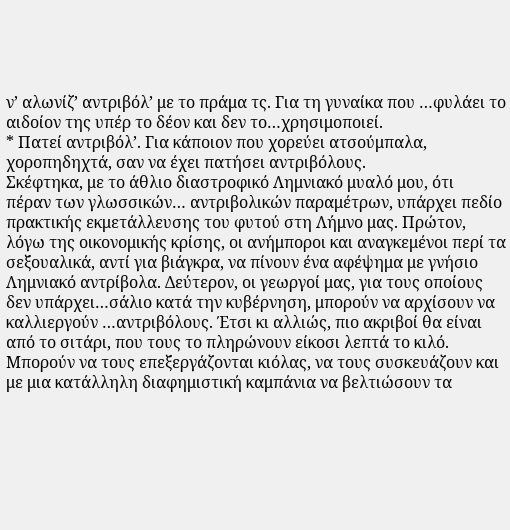ν’ αλωνίζ’ αντριβόλ’ με το πράμα τς. Για τη γυναίκα που …φυλάει το αιδοίον της υπέρ το δέον και δεν το…χρησιμοποιεί.
* Πατεί αντριβόλ’. Για κάποιον που χορεύει ατσούμπαλα, χοροπηδηχτά, σαν να έχει πατήσει αντριβόλους.
Σκέφτηκα, με το άθλιο διαστροφικό Λημνιακό μυαλό μου, ότι
πέραν των γλωσσικών… αντριβολικών παραμέτρων, υπάρχει πεδίο πρακτικής εκμετάλλευσης του φυτού στη Λήμνο μας. Πρώτον, λόγω της οικονομικής κρίσης, οι ανήμποροι και αναγκεμένοι περί τα σεξουαλικά, αντί για βιάγκρα, να πίνουν ένα αφέψημα με γνήσιο Λημνιακό αντρίβολα. Δεύτερον, οι γεωργοί μας, για τους οποίους δεν υπάρχει…σάλιο κατά την κυβέρνηση, μπορούν να αρχίσουν να καλλιεργούν …αντριβόλους. Έτσι κι αλλιώς, πιο ακριβοί θα είναι από το σιτάρι, που τους το πληρώνουν είκοσι λεπτά το κιλό. Μπορούν να τους επεξεργάζονται κιόλας, να τους συσκευάζουν και με μια κατάλληλη διαφημιστική καμπάνια να βελτιώσουν τα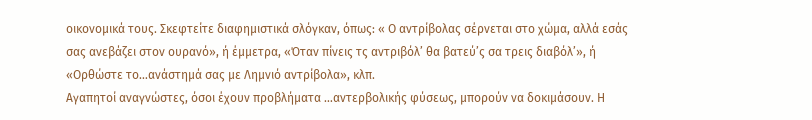οικονομικά τους. Σκεφτείτε διαφημιστικά σλόγκαν, όπως: « Ο αντρίβολας σέρνεται στο χώμα, αλλά εσάς σας ανεβάζει στον ουρανό», ή έμμετρα, «Όταν πίνεις τς αντριβόλ’ θα βατεύ’ς σα τρεις διαβόλ’», ή «Ορθώστε το…ανάστημά σας με Λημνιό αντρίβολα», κλπ.
Αγαπητοί αναγνώστες, όσοι έχουν προβλήματα …αντερβολικής φύσεως, μπορούν να δοκιμάσουν. Η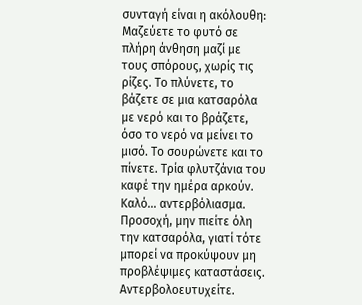συνταγή είναι η ακόλουθη: Μαζεύετε το φυτό σε πλήρη άνθηση μαζί με τους σπόρους, χωρίς τις ρίζες. Το πλύνετε, το βάζετε σε μια κατσαρόλα με νερό και το βράζετε, όσο το νερό να μείνει το μισό. Το σουρώνετε και το πίνετε. Τρία φλυτζάνια του καφέ την ημέρα αρκούν. Καλό… αντερβόλιασμα. Προσοχή, μην πιείτε όλη την κατσαρόλα, γιατί τότε μπορεί να προκύψουν μη προβλέψιμες καταστάσεις. Αντερβολοευτυχείτε.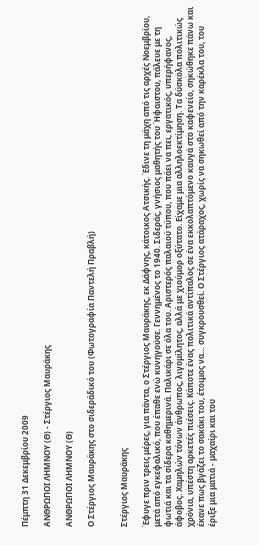Πέμπτη 31 Δεκεμβρίου 2009

ΑΝΘΡΩΠΟΙ ΛΗΜΝΟΥ (Θ) - Στέργιος Μαυράκης

ΑΝΘΡΩΠΟΙ ΛΗΜΝΟΥ (Θ)

Ο Στέργιος Μαυράκης στο σιδεράδικό του (Φωτογραφία Παντελή Πραβλή)


Στέργιος Μαυράκης

Έφυγε πριν τρεις μέρες, για πάντα, ο Στέργιος Μαυράκης, εκ Δάφνης, κάτοικος Ατσικής. Έδινε τη μάχη από τις αρχές Νοεμβρίου, μετά από εγκεφαλικό, που έπαθε ενώ κυνηγούσε. Γεννημένος το 1940. Σιδεράς, γνήσιος μαθητής του Ήφαιστου, πάλευε με τη φωτιά και τα σίδερα καθημερινά. Παλικάρι σε όλα του. Αριστερός παλαιού τύπου, που πάει να πει, εργατικός, υπερήφανος, άφοβος. Χαμηλών τόνων άνθρωπος, λιγομίλητος, αλλά με χιούμορ οξύτατο. Είχαμε μια αλληλοεκτίμηση. Τα δύσκολα πολιτικώς χρόνια, υπέστη αρκετές πιέσεις. Κάποτε ένας πολιτικά αντίπαλος σε ένα εκκολαπτόμενο καυγά στο καφενείο, σηκώθηκε πάνω και έκανε πως βγάζει το σακάκι του, έτοιμος να… συγκρουσθεί. Ο Στέργιος ατάραχος, χωρίς να σηκωθεί από την καρέκλα του, του έριξε μια ματιά - μαχαίρι και του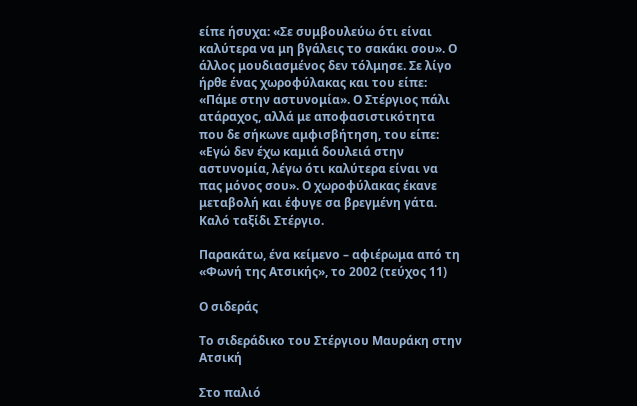είπε ήσυχα: «Σε συμβουλεύω ότι είναι καλύτερα να μη βγάλεις το σακάκι σου». Ο άλλος μουδιασμένος δεν τόλμησε. Σε λίγο ήρθε ένας χωροφύλακας και του είπε: «Πάμε στην αστυνομία». Ο Στέργιος πάλι ατάραχος, αλλά με αποφασιστικότητα που δε σήκωνε αμφισβήτηση, του είπε: «Εγώ δεν έχω καμιά δουλειά στην αστυνομία, λέγω ότι καλύτερα είναι να πας μόνος σου». Ο χωροφύλακας έκανε μεταβολή και έφυγε σα βρεγμένη γάτα. Καλό ταξίδι Στέργιο.

Παρακάτω, ένα κείμενο – αφιέρωμα από τη «Φωνή της Ατσικής», το 2002 (τεύχος 11)

Ο σιδεράς

Το σιδεράδικο του Στέργιου Μαυράκη στην Ατσική

Στο παλιό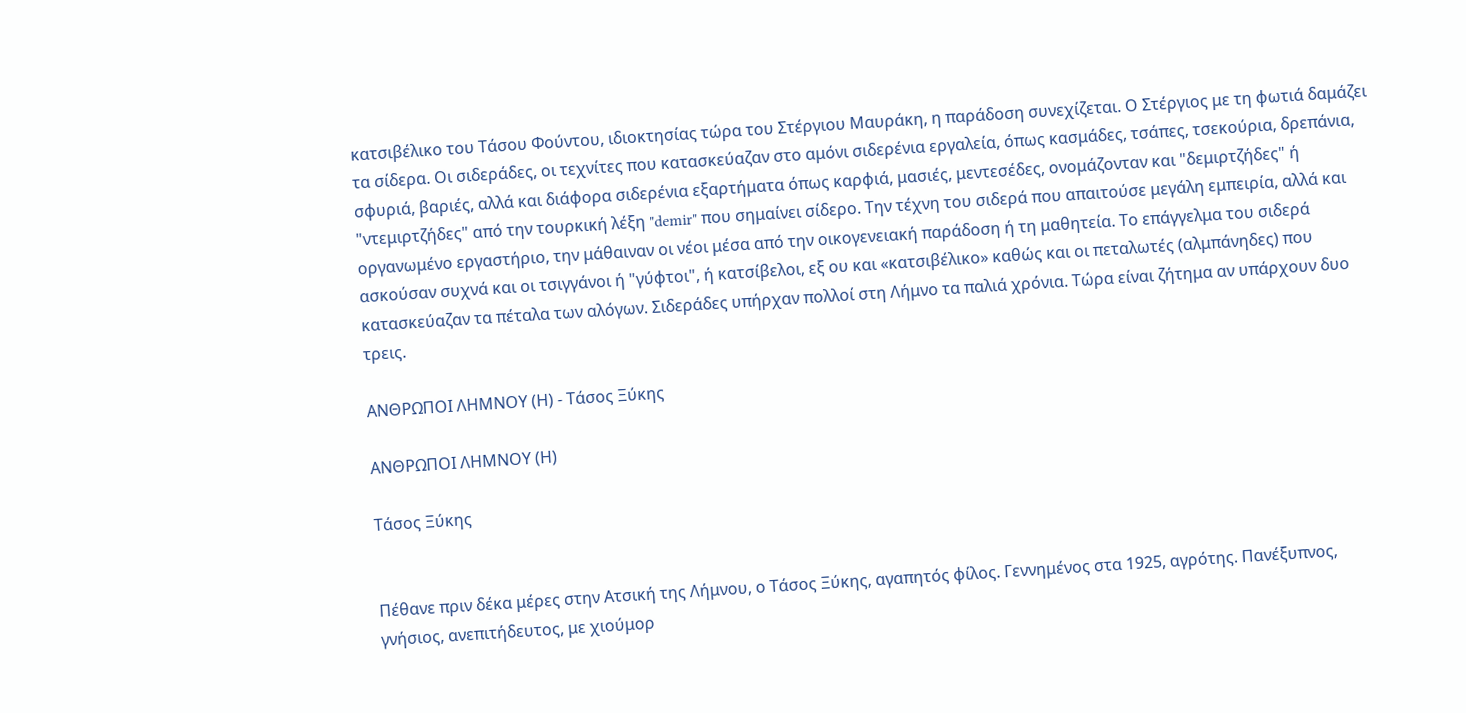κατσιβέλικο του Τάσου Φούντου, ιδιοκτησίας τώρα του Στέργιου Μαυράκη, η παράδοση συνεχίζεται. Ο Στέργιος με τη φωτιά δαμάζει τα σίδερα. Οι σιδεράδες, οι τεχνίτες που κατασκεύαζαν στο αμόνι σιδερένια εργαλεία, όπως κασμάδες, τσάπες, τσεκούρια, δρεπάνια, σφυριά, βαριές, αλλά και διάφορα σιδερένια εξαρτήματα όπως καρφιά, μασιές, μεντεσέδες, ονομάζονταν και "δεμιρτζήδες" ή "ντεμιρτζήδες" από την τουρκική λέξη "demir" που σημαίνει σίδερο. Την τέχνη του σιδερά που απαιτούσε μεγάλη εμπειρία, αλλά και οργανωμένο εργαστήριο, την μάθαιναν οι νέοι μέσα από την οικογενειακή παράδοση ή τη μαθητεία. Το επάγγελμα του σιδερά ασκούσαν συχνά και οι τσιγγάνοι ή "γύφτοι", ή κατσίβελοι, εξ ου και «κατσιβέλικο» καθώς και οι πεταλωτές (αλμπάνηδες) που κατασκεύαζαν τα πέταλα των αλόγων. Σιδεράδες υπήρχαν πολλοί στη Λήμνο τα παλιά χρόνια. Τώρα είναι ζήτημα αν υπάρχουν δυο τρεις.

ΑΝΘΡΩΠΟΙ ΛΗΜΝΟΥ (Η) - Τάσος Ξύκης

ΑΝΘΡΩΠΟΙ ΛΗΜΝΟΥ (Η)

Τάσος Ξύκης


Πέθανε πριν δέκα μέρες στην Ατσική της Λήμνου, ο Τάσος Ξύκης, αγαπητός φίλος. Γεννημένος στα 1925, αγρότης. Πανέξυπνος, γνήσιος, ανεπιτήδευτος, με χιούμορ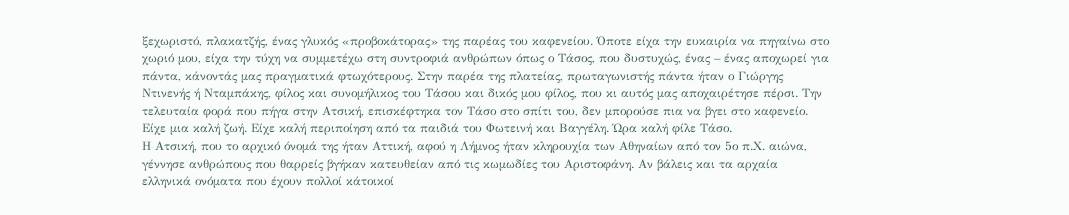ξεχωριστό, πλακατζής, ένας γλυκός «προβοκάτορας» της παρέας του καφενείου. Όποτε είχα την ευκαιρία να πηγαίνω στο χωριό μου, είχα την τύχη να συμμετέχω στη συντροφιά ανθρώπων όπως ο Τάσος, που δυστυχώς, ένας – ένας αποχωρεί για πάντα, κάνοντάς μας πραγματικά φτωχότερους. Στην παρέα της πλατείας, πρωταγωνιστής πάντα ήταν ο Γιώργης Ντινενής ή Νταμπάκης, φίλος και συνομήλικος του Τάσου και δικός μου φίλος, που κι αυτός μας αποχαιρέτησε πέρσι. Την τελευταία φορά που πήγα στην Ατσική, επισκέφτηκα τον Τάσο στο σπίτι του, δεν μπορούσε πια να βγει στο καφενείο. Είχε μια καλή ζωή. Είχε καλή περιποίηση από τα παιδιά του Φωτεινή και Βαγγέλη. Ώρα καλή φίλε Τάσο.
Η Ατσική, που το αρχικό όνομά της ήταν Αττική, αφού η Λήμνος ήταν κληρουχία των Αθηναίων από τον 5ο π.Χ. αιώνα, γέννησε ανθρώπους που θαρρείς βγήκαν κατευθείαν από τις κωμωδίες του Αριστοφάνη. Αν βάλεις και τα αρχαία ελληνικά ονόματα που έχουν πολλοί κάτοικοί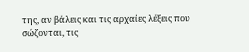της, αν βάλεις και τις αρχαίες λέξεις που σώζονται, τις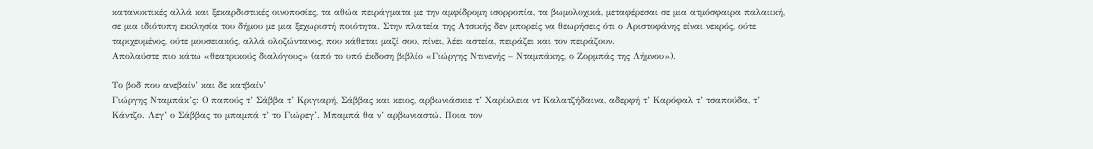κατανυκτικές αλλά και ξεκαρδιστικές οινοποσίες, τα αθώα πειράγματα με την αμφίδρομη ισορροπία, τα βωμολοχικά, μεταφέρεσαι σε μια ατμόσφαιρα παλαιική, σε μια ιδιότυπη εκκλησία του δήμου με μια ξεχωριστή ποιότητα. Στην πλατεία της Ατσικής δεν μπορείς να θεωρήσεις ότι ο Αριστοφάνης είναι νεκρός, ούτε ταριχευμένος, ούτε μουσειακός, αλλά ολοζώντανος, που κάθεται μαζί σου, πίνει, λέει αστεία, πειράζει και τον πειράζουν.
Απολαύστε πιο κάτω «θεατρικούς διαλόγους» (από το υπό έκδοση βιβλίο «Γιώργης Ντινενής – Νταμπάκης, ο Ζορμπάς της Λήμνου»).

Το βοδ που ανεβαίν’ και δε κατβαίν’
Γιώργης Νταμπάκ’ς: Ο παπούς τ’ Σάββα τ’ Κριγιαρή, Σάββας και κειος, αρβωνιάσκιε τ’ Χαρίκλεια ντ Καλατζήδαινα, αδερφή τ’ Καρόφαλ τ’ τσαπούδα, τ’ Κάντζο. Λεγ’ ο Σάββας το μπαμπά τ’ το Γιώρεγ’. Μπαμπά θα ν’ αρβωνιαστώ. Ποια τον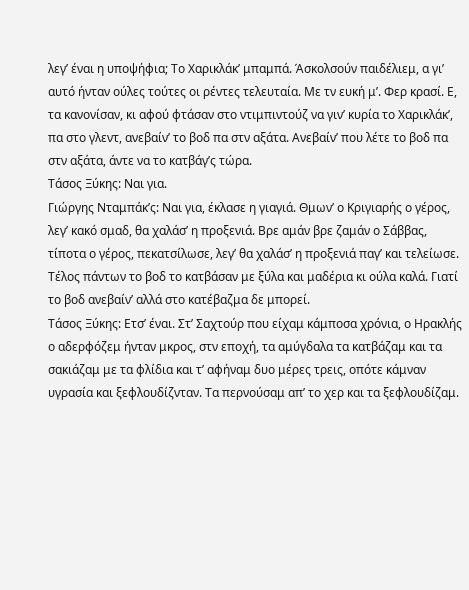λεγ’ έναι η υποψήφια; Το Χαρικλάκ’ μπαμπά. Άσκολσούν παιδέλιεμ, α γι’ αυτό ήνταν ούλες τούτες οι ρέντες τελευταία. Με τν ευκή μ’. Φερ κρασί. Ε, τα κανονίσαν, κι αφού φτάσαν στο ντιμπιντούζ να γιν’ κυρία το Χαρικλάκ’, πα στο γλεντ, ανεβαίν’ το βοδ πα στν αξάτα. Ανεβαίν’ που λέτε το βοδ πα στν αξάτα, άντε να το κατβάγ’ς τώρα.
Τάσος Ξύκης: Ναι για.
Γιώργης Νταμπάκ’ς: Ναι για, έκλασε η γιαγιά. Θμων’ ο Κριγιαρής ο γέρος, λεγ’ κακό σμαδ, θα χαλάσ’ η προξενιά. Βρε αμάν βρε ζαμάν ο Σάββας, τίποτα ο γέρος, πεκατσίλωσε, λεγ’ θα χαλάσ’ η προξενιά παγ’ και τελείωσε. Τέλος πάντων το βοδ το κατβάσαν με ξύλα και μαδέρια κι ούλα καλά. Γιατί το βοδ ανεβαίν’ αλλά στο κατέβαζμα δε μπορεί.
Τάσος Ξύκης: Ετσ’ έναι. Στ’ Σαχτούρ που είχαμ κάμποσα χρόνια, ο Ηρακλής ο αδερφόζεμ ήνταν μκρος, στν εποχή, τα αμύγδαλα τα κατβάζαμ και τα σακιάζαμ με τα φλίδια και τ’ αφήναμ δυο μέρες τρεις, οπότε κάμναν υγρασία και ξεφλουδίζνταν. Τα περνούσαμ απ’ το χερ και τα ξεφλουδίζαμ.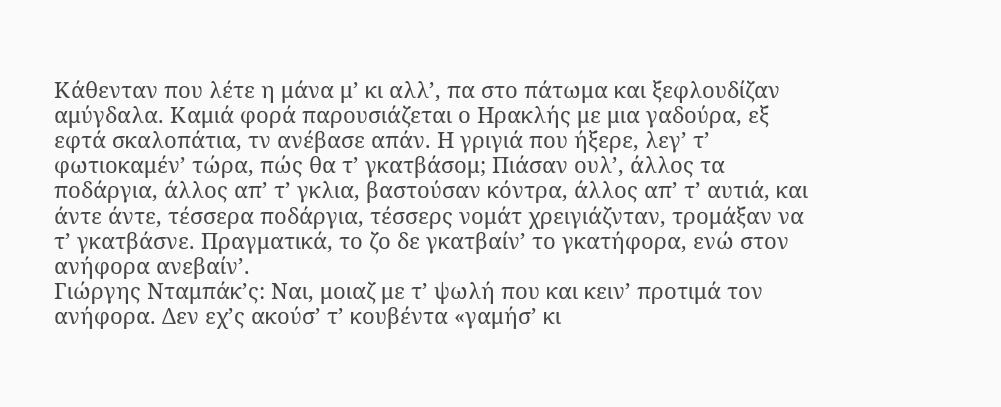Κάθενταν που λέτε η μάνα μ’ κι αλλ’, πα στο πάτωμα και ξεφλουδίζαν αμύγδαλα. Καμιά φορά παρουσιάζεται ο Ηρακλής με μια γαδούρα, εξ εφτά σκαλοπάτια, τν ανέβασε απάν. Η γριγιά που ήξερε, λεγ’ τ’ φωτιοκαμέν’ τώρα, πώς θα τ’ γκατβάσομ; Πιάσαν ουλ’, άλλος τα ποδάργια, άλλος απ’ τ’ γκλια, βαστούσαν κόντρα, άλλος απ’ τ’ αυτιά, και άντε άντε, τέσσερα ποδάργια, τέσσερς νομάτ χρειγιάζνταν, τρομάξαν να τ’ γκατβάσνε. Πραγματικά, το ζο δε γκατβαίν’ το γκατήφορα, ενώ στον ανήφορα ανεβαίν’.
Γιώργης Νταμπάκ’ς: Ναι, μοιαζ με τ’ ψωλή που και κειν’ προτιμά τον ανήφορα. Δεν εχ’ς ακούσ’ τ’ κουβέντα «γαμήσ’ κι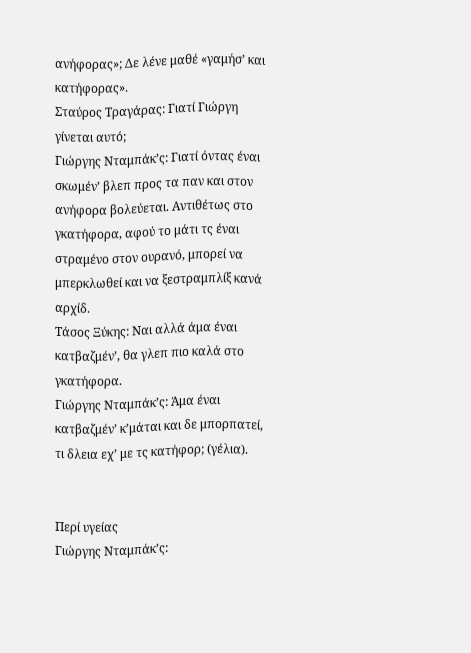ανήφορας»; Δε λένε μαθέ «γαμήσ’ και κατήφορας».
Σταύρος Τραγάρας: Γιατί Γιώργη γίνεται αυτό;
Γιώργης Νταμπάκ’ς: Γιατί όντας έναι σκωμέν’ βλεπ προς τα παν και στον ανήφορα βολεύεται. Αντιθέτως στο γκατήφορα, αφού το μάτι τς έναι στραμένο στον ουρανό, μπορεί να μπερκλωθεί και να ξεστραμπλίξ κανά αρχίδ.
Τάσος Ξύκης: Ναι αλλά άμα έναι κατβαζμέν’, θα γλεπ πιο καλά στο γκατήφορα.
Γιώργης Νταμπάκ’ς: Άμα έναι κατβαζμέν’ κ’μάται και δε μπορπατεί, τι δλεια εχ’ με τς κατήφορ; (γέλια).


Περί υγείας
Γιώργης Νταμπάκ’ς: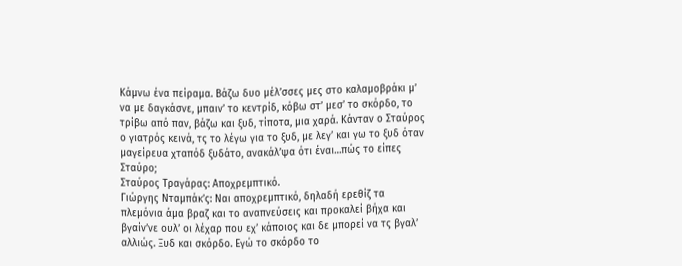Κάμνω ένα πείραμα. Βάζω δυο μέλ’σσες μες στο καλαμοβράκι μ’ να με δαγκάσνε, μπαιν’ το κεντρίδ, κόβω στ’ μεσ’ το σκόρδο, το τρίβω από παν, βάζω και ξυδ, τίποτα, μια χαρά. Κάνταν ο Σταύρος ο γιατρός κεινά, τς το λέγω για το ξυδ, με λεγ’ και γω το ξυδ όταν μαγείρευα χταπόδ ξυδάτο, ανακάλ’ψα ότι έναι…πώς το είπες Σταύρο;
Σταύρος Τραγάρας: Αποχρεμπτικό.
Γιώργης Νταμπάκ’ς: Ναι αποχρεμπτικό, δηλαδή ερεθίζ τα πλεμόνια άμα βραζ και το αναπνεύσεις και προκαλεί βήχα και βγαίν’νε ουλ’ οι λέχαρ που εχ’ κάποιος και δε μπορεί να τς βγαλ’ αλλιώς. Ξυδ και σκόρδο. Εγώ το σκόρδο το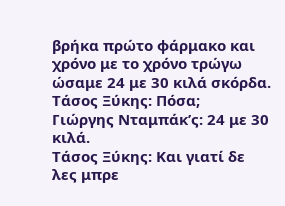βρήκα πρώτο φάρμακο και χρόνο με το χρόνο τρώγω ώσαμε 24 με 30 κιλά σκόρδα.
Τάσος Ξύκης: Πόσα;
Γιώργης Νταμπάκ’ς: 24 με 30 κιλά.
Τάσος Ξύκης: Και γιατί δε λες μπρε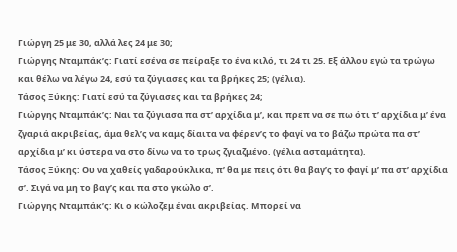Γιώργη 25 με 30, αλλά λες 24 με 30;
Γιώργης Νταμπάκ’ς: Γιατί εσένα σε πείραξε το ένα κιλό, τι 24 τι 25. Εξ άλλου εγώ τα τρώγω και θέλω να λέγω 24, εσύ τα ζύγιασες και τα βρήκες 25; (γέλια).
Τάσος Ξύκης: Γιατί εσύ τα ζύγιασες και τα βρήκες 24;
Γιώργης Νταμπάκ’ς: Ναι τα ζύγιασα πα στ’ αρχίδια μ’, και πρεπ να σε πω ότι τ’ αρχίδια μ’ ένα ζγαριά ακριβείας, άμα θελ’ς να καμς δίαιτα να φέρεν’ς το φαγί να το βάζω πρώτα πα στ’ αρχίδια μ’ κι ύστερα να στο δίνω να το τρως ζγιαζμένο. (γέλια ασταμάτητα).
Τάσος Ξύκης: Ου να χαθείς γαδαρούκλικα, π’ θα με πεις ότι θα βαγ’ς το φαγί μ’ πα στ’ αρχίδια σ’. Σιγά να μη το βαγ’ς και πα στο γκώλο σ’.
Γιώργης Νταμπάκ’ς: Κι ο κώλοζεμ έναι ακριβείας. Μπορεί να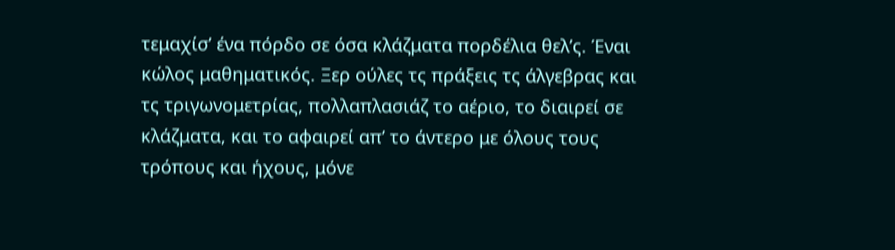τεμαχίσ’ ένα πόρδο σε όσα κλάζματα πορδέλια θελ’ς. Έναι κώλος μαθηματικός. Ξερ ούλες τς πράξεις τς άλγεβρας και τς τριγωνομετρίας, πολλαπλασιάζ το αέριο, το διαιρεί σε κλάζματα, και το αφαιρεί απ’ το άντερο με όλους τους τρόπους και ήχους, μόνε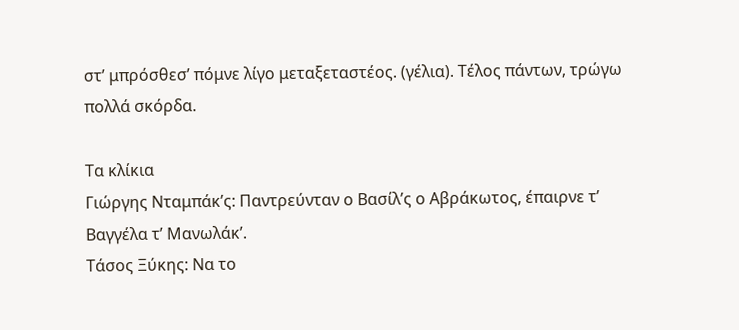στ’ μπρόσθεσ’ πόμνε λίγο μεταξεταστέος. (γέλια). Τέλος πάντων, τρώγω πολλά σκόρδα.

Τα κλίκια
Γιώργης Νταμπάκ’ς: Παντρεύνταν ο Βασίλ’ς ο Αβράκωτος, έπαιρνε τ’ Βαγγέλα τ’ Μανωλάκ’.
Τάσος Ξύκης: Να το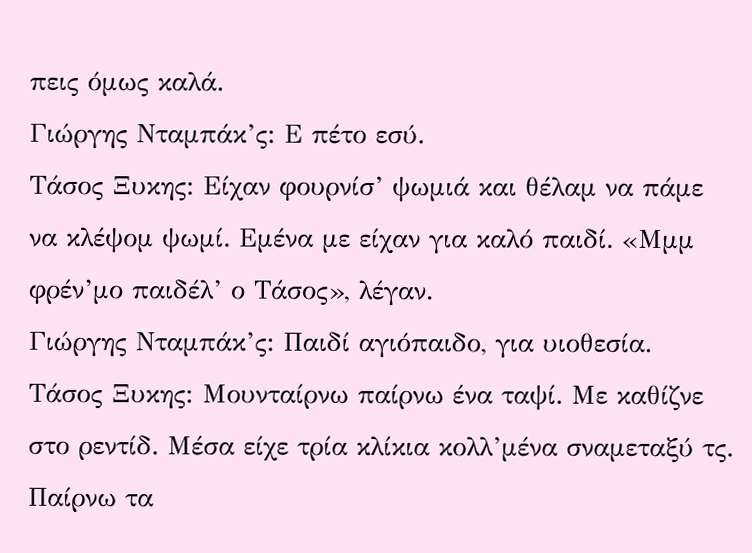πεις όμως καλά.
Γιώργης Νταμπάκ’ς: Ε πέτο εσύ.
Τάσος Ξυκης: Είχαν φουρνίσ’ ψωμιά και θέλαμ να πάμε να κλέψομ ψωμί. Εμένα με είχαν για καλό παιδί. «Μμμ φρέν’μο παιδέλ’ ο Τάσος», λέγαν.
Γιώργης Νταμπάκ’ς: Παιδί αγιόπαιδο, για υιοθεσία.
Τάσος Ξυκης: Μουνταίρνω παίρνω ένα ταψί. Με καθίζνε στο ρεντίδ. Μέσα είχε τρία κλίκια κολλ’μένα σναμεταξύ τς. Παίρνω τα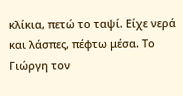κλίκια, πετώ το ταψί. Είχε νερά και λάσπες, πέφτω μέσα. Το Γιώργη τον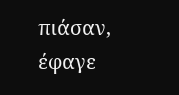πιάσαν, έφαγε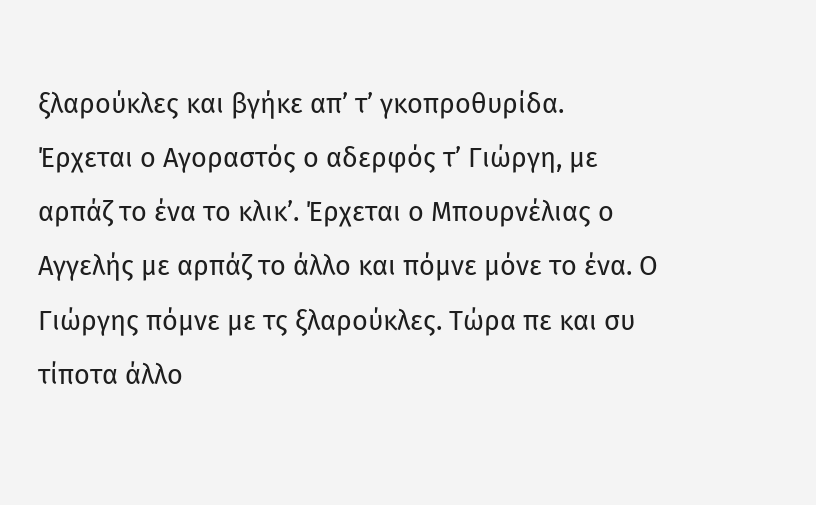ξλαρούκλες και βγήκε απ’ τ’ γκοπροθυρίδα. Έρχεται ο Αγοραστός ο αδερφός τ’ Γιώργη, με αρπάζ το ένα το κλικ’. Έρχεται ο Μπουρνέλιας ο Αγγελής με αρπάζ το άλλο και πόμνε μόνε το ένα. Ο Γιώργης πόμνε με τς ξλαρούκλες. Τώρα πε και συ τίποτα άλλο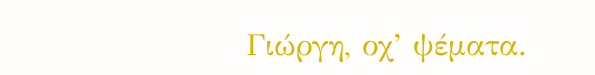Γιώργη, οχ’ ψέματα.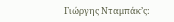Γιώργης Νταμπάκ’ς: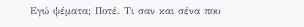Εγώ ψέματα; Ποτέ. Τι σαν και σένα που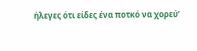ήλεγες ότι είδες ένα ποτκό να χορεύ’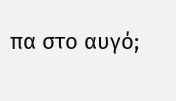πα στο αυγό;